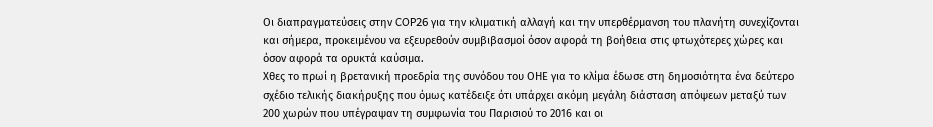Οι διαπραγματεύσεις στην COP26 για την κλιματική αλλαγή και την υπερθέρμανση του πλανήτη συνεχίζονται και σήμερα, προκειμένου να εξευρεθούν συμβιβασμοί όσον αφορά τη βοήθεια στις φτωχότερες χώρες και όσον αφορά τα ορυκτά καύσιμα.
Χθες το πρωί η βρετανική προεδρία της συνόδου του ΟΗΕ για το κλίμα έδωσε στη δημοσιότητα ένα δεύτερο σχέδιο τελικής διακήρυξης που όμως κατέδειξε ότι υπάρχει ακόμη μεγάλη διάσταση απόψεων μεταξύ των 200 χωρών που υπέγραψαν τη συμφωνία του Παρισιού το 2016 και οι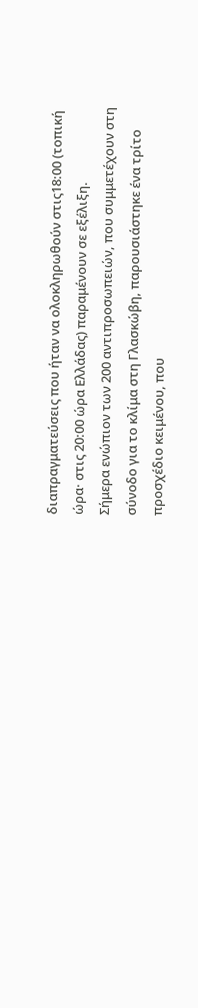διαπραγματεύσεις που ήταν να ολοκληρωθούν στις18:00 (τοπική ώρα· στις 20:00 ώρα Ελλάδας) παραμένουν σε εξέλιξη.
Σήμερα ενώπιον των 200 αντιπροσωπειών, που συμμετέχουν στη σύνοδο για το κλίμα στη Γλασκώβη, παρουσιάστηκε ένα τρίτο προσχέδιο κειμένου, που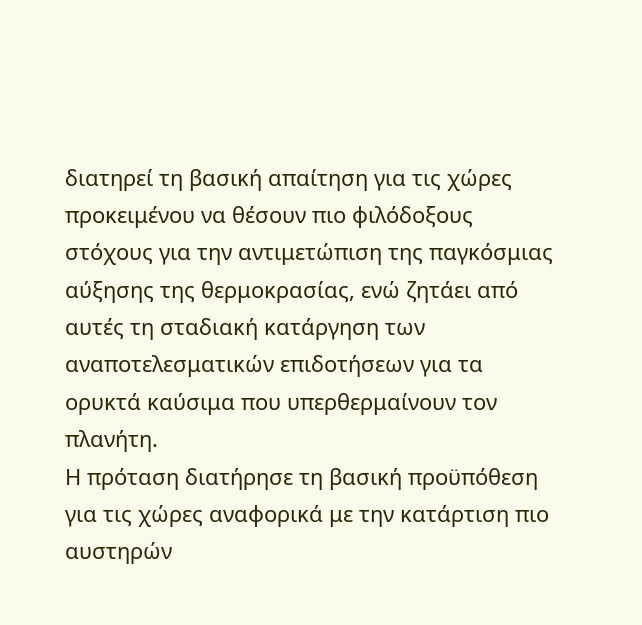διατηρεί τη βασική απαίτηση για τις χώρες προκειμένου να θέσουν πιο φιλόδοξους στόχους για την αντιμετώπιση της παγκόσμιας αύξησης της θερμοκρασίας, ενώ ζητάει από αυτές τη σταδιακή κατάργηση των αναποτελεσματικών επιδοτήσεων για τα ορυκτά καύσιμα που υπερθερμαίνουν τον πλανήτη.
Η πρόταση διατήρησε τη βασική προϋπόθεση για τις χώρες αναφορικά με την κατάρτιση πιο αυστηρών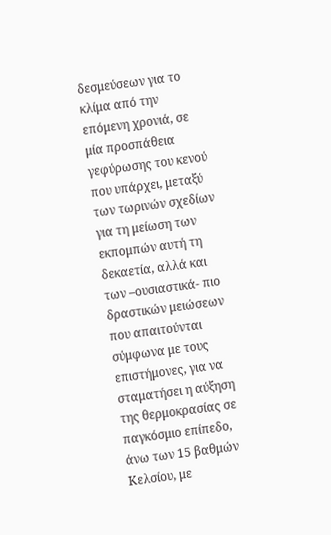δεσμεύσεων για το κλίμα από την επόμενη χρονιά, σε μία προσπάθεια γεφύρωσης του κενού που υπάρχει, μεταξύ των τωρινών σχεδίων για τη μείωση των εκπομπών αυτή τη δεκαετία, αλλά και των –ουσιαστικά- πιο δραστικών μειώσεων που απαιτούνται σύμφωνα με τους επιστήμονες, για να σταματήσει η αύξηση της θερμοκρασίας σε παγκόσμιο επίπεδο, άνω των 15 βαθμών Κελσίου, με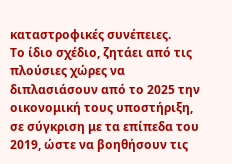καταστροφικές συνέπειες.
Το ίδιο σχέδιο, ζητάει από τις πλούσιες χώρες να διπλασιάσουν από το 2025 την οικονομική τους υποστήριξη, σε σύγκριση με τα επίπεδα του 2019, ώστε να βοηθήσουν τις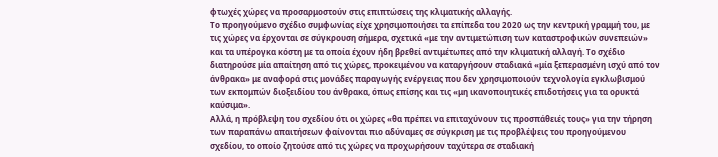φτωχές χώρες να προσαρμοστούν στις επιπτώσεις της κλιματικής αλλαγής.
Το προηγούμενο σχέδιο συμφωνίας είχε χρησιμοποιήσει τα επίπεδα του 2020 ως την κεντρική γραμμή του, με τις χώρες να έρχονται σε σύγκρουση σήμερα, σχετικά «με την αντιμετώπιση των καταστροφικών συνεπειών» και τα υπέρογκα κόστη με τα οποία έχουν ήδη βρεθεί αντιμέτωπες από την κλιματική αλλαγή. Το σχέδιο διατηρούσε μία απαίτηση από τις χώρες, προκειμένου να καταργήσουν σταδιακά «μία ξεπερασμένη ισχύ από τον άνθρακα» με αναφορά στις μονάδες παραγωγής ενέργειας που δεν χρησιμοποιούν τεχνολογία εγκλωβισμού των εκπομπών διοξειδίου του άνθρακα, όπως επίσης και τις «μη ικανοποιητικές επιδοτήσεις για τα ορυκτά καύσιμα».
Αλλά, η πρόβλεψη του σχεδίου ότι οι χώρες «θα πρέπει να επιταχύνουν τις προσπάθειές τους» για την τήρηση των παραπάνω απαιτήσεων φαίνονται πιο αδύναμες σε σύγκριση με τις προβλέψεις του προηγούμενου σχεδίου, το οποίο ζητούσε από τις χώρες να προχωρήσουν ταχύτερα σε σταδιακή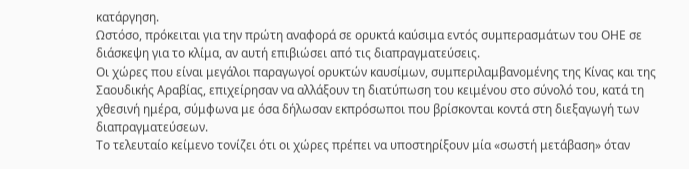κατάργηση.
Ωστόσο, πρόκειται για την πρώτη αναφορά σε ορυκτά καύσιμα εντός συμπερασμάτων του ΟΗΕ σε διάσκεψη για το κλίμα, αν αυτή επιβιώσει από τις διαπραγματεύσεις.
Οι χώρες που είναι μεγάλοι παραγωγοί ορυκτών καυσίμων, συμπεριλαμβανομένης της Κίνας και της Σαουδικής Αραβίας, επιχείρησαν να αλλάξουν τη διατύπωση του κειμένου στο σύνολό του, κατά τη χθεσινή ημέρα, σύμφωνα με όσα δήλωσαν εκπρόσωποι που βρίσκονται κοντά στη διεξαγωγή των διαπραγματεύσεων.
Το τελευταίο κείμενο τονίζει ότι οι χώρες πρέπει να υποστηρίξουν μία «σωστή μετάβαση» όταν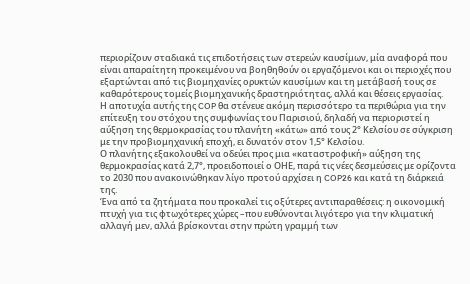περιορίζουν σταδιακά τις επιδοτήσεις των στερεών καυσίμων, μία αναφορά που είναι απαραίτητη προκειμένου να βοηθηθούν οι εργαζόμενοι και οι περιοχές που εξαρτώνται από τις βιομηχανίες ορυκτών καυσίμων και τη μετάβασή τους σε καθαρότερους τομείς βιομηχανικής δραστηριότητας, αλλά και θέσεις εργασίας.
Η αποτυχία αυτής της COP θα στένευε ακόμη περισσότερο τα περιθώρια για την επίτευξη του στόχου της συμφωνίας του Παρισιού, δηλαδή να περιοριστεί η αύξηση της θερμοκρασίας του πλανήτη «κάτω» από τους 2° Κελσίου σε σύγκριση με την προβιομηχανική εποχή, ει δυνατόν στον 1,5° Κελσίου.
Ο πλανήτης εξακολουθεί να οδεύει προς μια «καταστροφική» αύξηση της θερμοκρασίας κατά 2,7°, προειδοποιεί ο ΟΗΕ, παρά τις νέες δεσμεύσεις με ορίζοντα το 2030 που ανακοινώθηκαν λίγο προτού αρχίσει η COP26 και κατά τη διάρκειά της.
Ένα από τα ζητήματα που προκαλεί τις οξύτερες αντιπαραθέσεις: η οικονομική πτυχή για τις φτωχότερες χώρες –που ευθύνονται λιγότερο για την κλιματική αλλαγή μεν, αλλά βρίσκονται στην πρώτη γραμμή των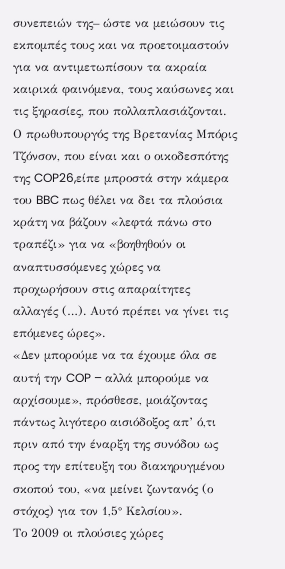συνεπειών της– ώστε να μειώσουν τις εκπομπές τους και να προετοιμαστούν για να αντιμετωπίσουν τα ακραία καιρικά φαινόμενα, τους καύσωνες και τις ξηρασίες, που πολλαπλασιάζονται.
Ο πρωθυπουργός της Βρετανίας Μπόρις Τζόνσον, που είναι και ο οικοδεσπότης της COP26,είπε μπροστά στην κάμερα του BBC πως θέλει να δει τα πλούσια κράτη να βάζουν «λεφτά πάνω στο τραπέζι» για να «βοηθηθούν οι αναπτυσσόμενες χώρες να προχωρήσουν στις απαραίτητες αλλαγές (…). Αυτό πρέπει να γίνει τις επόμενες ώρες».
«Δεν μπορούμε να τα έχουμε όλα σε αυτή την COP – αλλά μπορούμε να αρχίσουμε», πρόσθεσε, μοιάζοντας πάντως λιγότερο αισιόδοξος απ’ ό,τι πριν από την έναρξη της συνόδου ως προς την επίτευξη του διακηρυγμένου σκοπού του, «να μείνει ζωντανός (ο στόχος) για τον 1,5° Κελσίου».
Το 2009 οι πλούσιες χώρες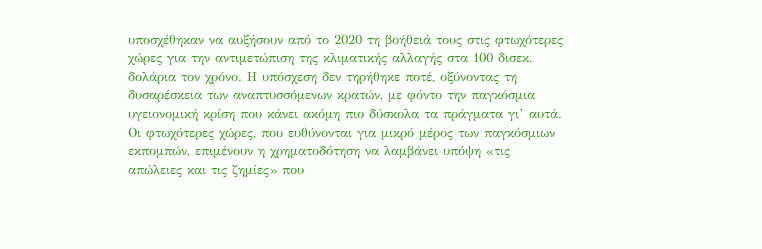υποσχέθηκαν να αυξήσουν από το 2020 τη βοήθειά τους στις φτωχότερες χώρες για την αντιμετώπιση της κλιματικής αλλαγής στα 100 δισεκ. δολάρια τον χρόνο. Η υπόσχεση δεν τηρήθηκε ποτέ, οξύνοντας τη δυσαρέσκεια των αναπτυσσόμενων κρατών, με φόντο την παγκόσμια υγειονομική κρίση που κάνει ακόμη πιο δύσκολα τα πράγματα γι’ αυτά.
Οι φτωχότερες χώρες, που ευθύνονται για μικρό μέρος των παγκόσμιων εκπομπών, επιμένουν η χρηματοδότηση να λαμβάνει υπόψη «τις απώλειες και τις ζημίες» που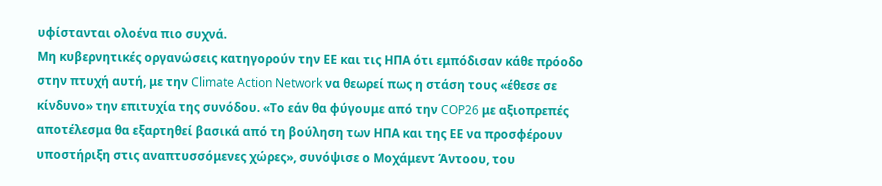υφίστανται ολοένα πιο συχνά.
Μη κυβερνητικές οργανώσεις κατηγορούν την ΕΕ και τις ΗΠΑ ότι εμπόδισαν κάθε πρόοδο στην πτυχή αυτή, με την Climate Action Network να θεωρεί πως η στάση τους «έθεσε σε κίνδυνο» την επιτυχία της συνόδου. «Το εάν θα φύγουμε από την COP26 με αξιοπρεπές αποτέλεσμα θα εξαρτηθεί βασικά από τη βούληση των ΗΠΑ και της ΕΕ να προσφέρουν υποστήριξη στις αναπτυσσόμενες χώρες», συνόψισε ο Μοχάμεντ Άντοου, του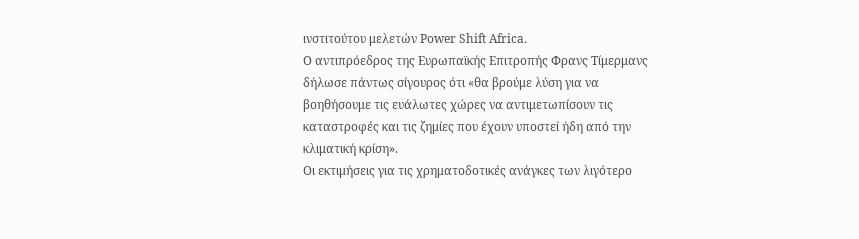ινστιτούτου μελετών Power Shift Africa.
Ο αντιπρόεδρος της Ευρωπαϊκής Επιτροπής Φρανς Τίμερμανς δήλωσε πάντως σίγουρος ότι «θα βρούμε λύση για να βοηθήσουμε τις ευάλωτες χώρες να αντιμετωπίσουν τις καταστροφές και τις ζημίες που έχουν υποστεί ήδη από την κλιματική κρίση».
Οι εκτιμήσεις για τις χρηματοδοτικές ανάγκες των λιγότερο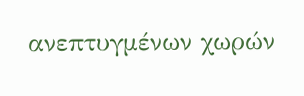ανεπτυγμένων χωρών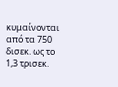κυμαίνονται από τα 750 δισεκ. ως το 1,3 τρισεκ.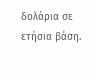δολάρια σε ετήσια βάση.